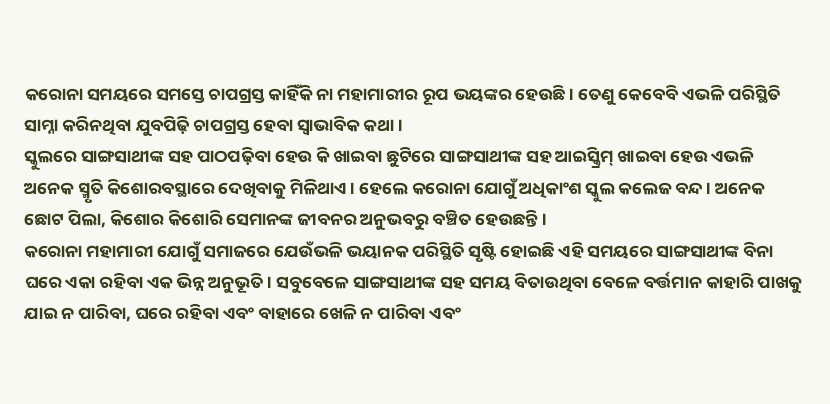କରୋନା ସମୟରେ ସମସ୍ତେ ଚାପଗ୍ରସ୍ତ କାହିଁକି ନା ମହାମାରୀର ରୂପ ଭୟଙ୍କର ହେଉଛି। ତେଣୁ କେବେବି ଏଭଳି ପରିସ୍ଥିତି ସାମ୍ନା କରିନଥିବା ଯୁବପିଢ଼ି ଚାପଗ୍ରସ୍ତ ହେବା ସ୍ୱାଭାବିକ କଥା।
ସ୍କୁଲରେ ସାଙ୍ଗସାଥୀଙ୍କ ସହ ପାଠପଢ଼ିବା ହେଉ କି ଖାଇବା ଛୁଟିରେ ସାଙ୍ଗସାଥୀଙ୍କ ସହ ଆଇସ୍କ୍ରିମ୍ ଖାଇବା ହେଉ ଏଭଳି ଅନେକ ସ୍ମୃତି କିଶୋରବସ୍ଥାରେ ଦେଖିବାକୁ ମିଳିଥାଏ। ହେଲେ କରୋନା ଯୋଗୁଁ ଅଧିକାଂଶ ସ୍କୁଲ କଲେଜ ବନ୍ଦ। ଅନେକ ଛୋଟ ପିଲା, କିଶୋର କିଶୋରି ସେମାନଙ୍କ ଜୀବନର ଅନୁଭବରୁ ବଞ୍ଚିତ ହେଉଛନ୍ତି।
କରୋନା ମହାମାରୀ ଯୋଗୁଁ ସମାଜରେ ଯେଉଁଭଳି ଭୟାନକ ପରିସ୍ଥିତି ସୃଷ୍ଟି ହୋଇଛି ଏହି ସମୟରେ ସାଙ୍ଗସାଥୀଙ୍କ ବିନା ଘରେ ଏକା ରହିବା ଏକ ଭିନ୍ନ ଅନୁଭୂତି। ସବୁବେଳେ ସାଙ୍ଗସାଥୀଙ୍କ ସହ ସମୟ ବିତାଉଥିବା ବେଳେ ବର୍ତ୍ତମାନ କାହାରି ପାଖକୁ ଯାଇ ନ ପାରିବା, ଘରେ ରହିବା ଏବଂ ବାହାରେ ଖେଳି ନ ପାରିବା ଏବଂ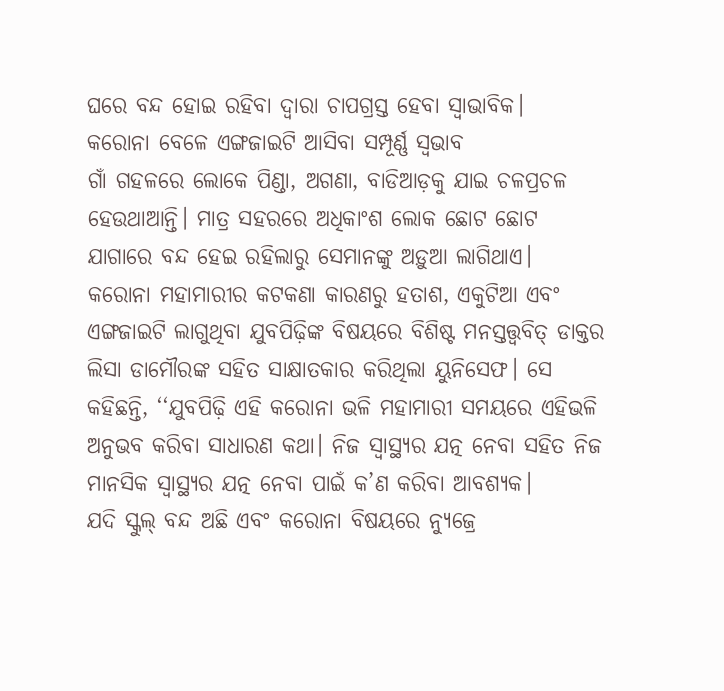ଘରେ ବନ୍ଦ ହୋଇ ରହିବା ଦ୍ୱାରା ଚାପଗ୍ରସ୍ତ ହେବା ସ୍ୱାଭାବିକ।
କରୋନା ବେଳେ ଏଙ୍ଗଜାଇଟି ଆସିବା ସମ୍ପୂର୍ଣ୍ଣ ସ୍ୱଭାବ
ଗାଁ ଗହଳରେ ଲୋକେ ପିଣ୍ଡା, ଅଗଣା, ବାଡିଆଡ଼କୁ ଯାଇ ଚଳପ୍ରଚଳ ହେଉଥାଆନ୍ତି। ମାତ୍ର ସହରରେ ଅଧିକାଂଶ ଲୋକ ଛୋଟ ଛୋଟ ଯାଗାରେ ବନ୍ଦ ହେଇ ରହିଲାରୁ ସେମାନଙ୍କୁ ଅଡ଼ୁଆ ଲାଗିଥାଏ।
କରୋନା ମହାମାରୀର କଟକଣା କାରଣରୁ ହତାଶ, ଏକୁଟିଆ ଏବଂ ଏଙ୍ଗଜାଇଟି ଲାଗୁଥିବା ଯୁବପିଢ଼ିଙ୍କ ବିଷୟରେ ବିଶିଷ୍ଟ ମନସ୍ତତ୍ତ୍ୱବିତ୍ ଡାକ୍ତର ଲିସା ଡାମୌରଙ୍କ ସହିତ ସାକ୍ଷାତକାର କରିଥିଲା ୟୁନିସେଫ। ସେ କହିଛନ୍ତି, ‘‘ଯୁବପିଢ଼ି ଏହି କରୋନା ଭଳି ମହାମାରୀ ସମୟରେ ଏହିଭଳି ଅନୁଭବ କରିବା ସାଧାରଣ କଥା। ନିଜ ସ୍ୱାସ୍ଥ୍ୟର ଯତ୍ନ ନେବା ସହିତ ନିଜ ମାନସିକ ସ୍ୱାସ୍ଥ୍ୟର ଯତ୍ନ ନେବା ପାଇଁ କ’ଣ କରିବା ଆବଶ୍ୟକ।
ଯଦି ସ୍କୁଲ୍ ବନ୍ଦ ଅଛି ଏବଂ କରୋନା ବିଷୟରେ ନ୍ୟୁଜ୍ରେ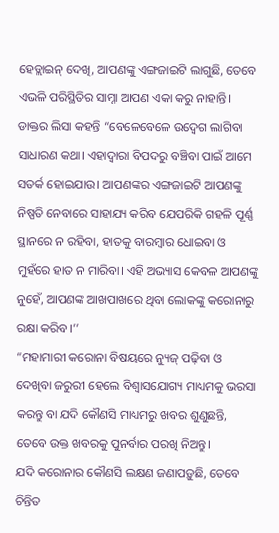ହେଡ୍ଲାଇନ୍ ଦେଖି, ଆପଣଙ୍କୁ ଏଙ୍ଗଜାଇଟି ଲାଗୁଛି, ତେବେ ଏଭଳି ପରିସ୍ଥିତିର ସାମ୍ନା ଆପଣ ଏକା କରୁ ନାହାନ୍ତି। ଡାକ୍ତର ଲିସା କହନ୍ତି “ବେଳେବେଳେ ଉଦ୍ବେଗ ଲାଗିବା ସାଧାରଣ କଥା। ଏହାଦ୍ୱାରା ବିପଦରୁ ବଞ୍ଚିବା ପାଇଁ ଆମେ ସତର୍କ ହୋଇଯାଉ। ଆପଣଙ୍କର ଏଙ୍ଗଜାଇଟି ଆପଣଙ୍କୁ ନିଷ୍ପତି ନେବାରେ ସାହାଯ୍ୟ କରିବ ଯେପରିକି ଗହଳି ପୂର୍ଣ୍ଣ ସ୍ଥାନରେ ନ ରହିବା, ହାତକୁ ବାରମ୍ବାର ଧୋଇବା ଓ ମୁହଁରେ ହାତ ନ ମାରିବା। ଏହି ଅଭ୍ୟାସ କେବଳ ଆପଣଙ୍କୁ ନୁହେଁ, ଆପଣଙ୍କ ଆଖପାଖରେ ଥିବା ଲୋକଙ୍କୁ କରୋନାରୁ ରକ୍ଷା କରିବ।’’
“ମହାମାରୀ କରୋନା ବିଷୟରେ ନ୍ୟୁଜ୍ ପଢ଼ିବା ଓ ଦେଖିବା ଜରୁରୀ ହେଲେ ବିଶ୍ୱାସଯୋଗ୍ୟ ମାଧ୍ୟମକୁ ଭରସା କରନ୍ତୁ ବା ଯଦି କୌଣସି ମାଧ୍ୟମରୁ ଖବର ଶୁଣୁଛନ୍ତି, ତେବେ ଉକ୍ତ ଖବରକୁ ପୁନର୍ବାର ପରଖି ନିଅନ୍ତୁ।
ଯଦି କରୋନାର କୌଣସି ଲକ୍ଷଣ ଜଣାପଡ଼ୁଛି, ତେବେ ଚିନ୍ତିତ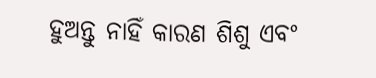ହୁଅନ୍ତୁ ନାହିଁ କାରଣ ଶିଶୁ ଏବଂ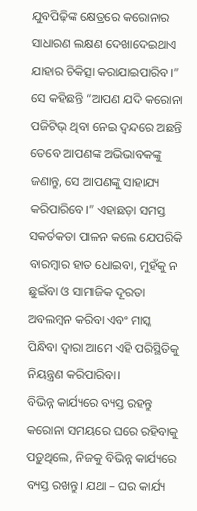ଯୁବପିଢ଼ିଙ୍କ କ୍ଷେତ୍ରରେ କରୋନାର ସାଧାରଣ ଲକ୍ଷଣ ଦେଖାଦେଇଥାଏ ଯାହାର ଚିକିତ୍ସା କରାଯାଇପାରିବ।”
ସେ କହିଛନ୍ତି “ଆପଣ ଯଦି କରୋନା ପଜିଟିଭ୍ ଥିବା ନେଇ ଦ୍ୱନ୍ଦରେ ଅଛନ୍ତି ତେବେ ଆପଣଙ୍କ ଅଭିଭାବକଙ୍କୁ ଜଣାନ୍ତୁ, ସେ ଆପଣଙ୍କୁ ସାହାଯ୍ୟ କରିପାରିବେ।” ଏହାଛଡ଼ା ସମସ୍ତ ସକର୍ତକତା ପାଳନ କଲେ ଯେପରିକି ବାରମ୍ବାର ହାତ ଧୋଇବା, ମୁହଁକୁ ନ ଛୁଇଁବା ଓ ସାମାଜିକ ଦୂରତା ଅବଲମ୍ବନ କରିବା ଏବଂ ମାସ୍କ ପିନ୍ଧିବା ଦ୍ୱାରା ଆମେ ଏହି ପରିସ୍ଥିତିକୁ ନିୟନ୍ତ୍ରଣ କରିପାରିବା।
ବିଭିନ୍ନ କାର୍ଯ୍ୟରେ ବ୍ୟସ୍ତ ରହନ୍ତୁ
କରୋନା ସମୟରେ ଘରେ ରହିବାକୁ ପଡ଼ୁଥିଲେ, ନିଜକୁ ବିଭିନ୍ନ କାର୍ଯ୍ୟରେ ବ୍ୟସ୍ତ ରଖନ୍ତୁ। ଯଥା – ଘର କାର୍ଯ୍ୟ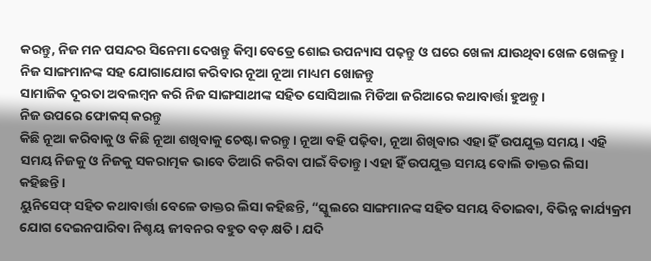କରନ୍ତୁ, ନିଜ ମନ ପସନ୍ଦର ସିନେମା ଦେଖନ୍ତୁ କିମ୍ବା ବେଡ୍ରେ ଶୋଇ ଉପନ୍ୟାସ ପଢ଼ନ୍ତୁ ଓ ଘରେ ଖେଳା ଯାଉଥିବା ଖେଳ ଖେଳନ୍ତୁ।
ନିଜ ସାଙ୍ଗମାନଙ୍କ ସହ ଯୋଗାଯୋଗ କରିବାର ନୂଆ ନୂଆ ମାଧ୍ୟମ ଖୋଜନ୍ତୁ
ସାମାଜିକ ଦୂରତା ଅବଲମ୍ବନ କରି ନିଜ ସାଙ୍ଗସାଥୀଙ୍କ ସହିତ ସୋସିଆଲ ମିଡିଆ ଜରିଆରେ କଥାବାର୍ତ୍ତା ହୁଅନ୍ତୁ।
ନିଜ ଉପରେ ଫୋକସ୍ କରନ୍ତୁ
କିଛି ନୂଆ କରିବାକୁ ଓ କିଛି ନୂଆ ଶଖିବାକୁ ଚେଷ୍ଟା କରନ୍ତୁ। ନୂଆ ବହି ପଢ଼ିବା, ନୂଆ ଶିଖିବାର ଏହା ହିଁ ଉପଯୁକ୍ତ ସମୟ। ଏହି ସମୟ ନିଜକୁ ଓ ନିଜକୁ ସକରାତ୍ମକ ଭାବେ ତିଆରି କରିବା ପାଇଁ ବିତାନ୍ତୁ। ଏହା ହିଁ ଉପଯୁକ୍ତ ସମୟ ବୋଲି ଡାକ୍ତର ଲିସା କହିଛନ୍ତି।
ୟୁନିସେଫ୍ ସହିତ କଥାବାର୍ତ୍ତା ବେଳେ ଡାକ୍ତର ଲିସା କହିଛନ୍ତି, “ସ୍କୁଲରେ ସାଙ୍ଗମାନଙ୍କ ସହିତ ସମୟ ବିତାଇବା, ବିଭିନ୍ନ କାର୍ଯ୍ୟକ୍ରମ ଯୋଗ ଦେଇନପାରିବା ନିଶ୍ଚୟ ଜୀବନର ବହୁତ ବଡ଼ କ୍ଷତି। ଯଦି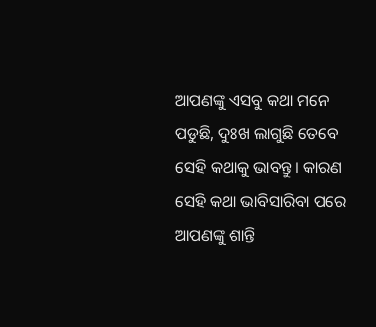ଆପଣଙ୍କୁ ଏସବୁ କଥା ମନେ ପଡୁଛି, ଦୁଃଖ ଲାଗୁଛି ତେବେ ସେହି କଥାକୁ ଭାବନ୍ତୁ। କାରଣ ସେହି କଥା ଭାବିସାରିବା ପରେ ଆପଣଙ୍କୁ ଶାନ୍ତି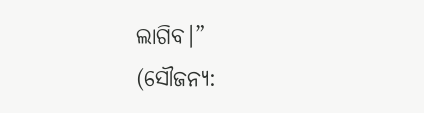ଲାଗିବ।”
(ସୌଜନ୍ୟ: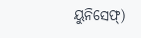ୟୁନିସେଫ୍)